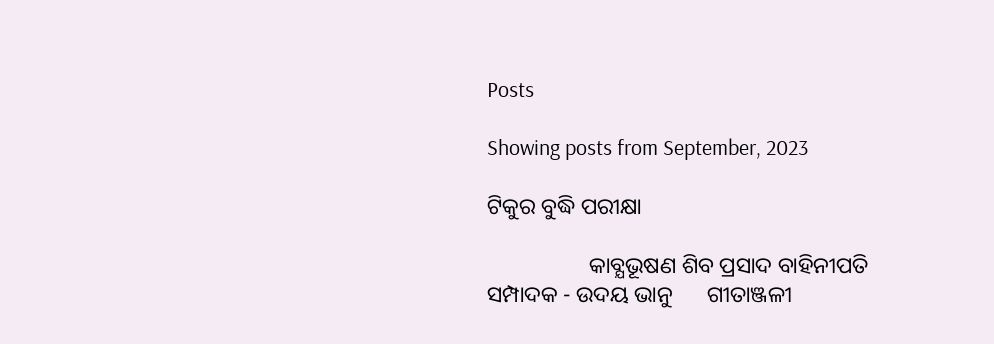Posts

Showing posts from September, 2023

ଟିକୁର ବୁଦ୍ଧି ପରୀକ୍ଷା

                  କାବ୍ଯଭୂଷଣ ଶିବ ପ୍ରସାଦ ବାହିନୀପତି                                         ସମ୍ପାଦକ - ଉଦୟ ଭାନୁ      ଗୀତାଞ୍ଜଳୀ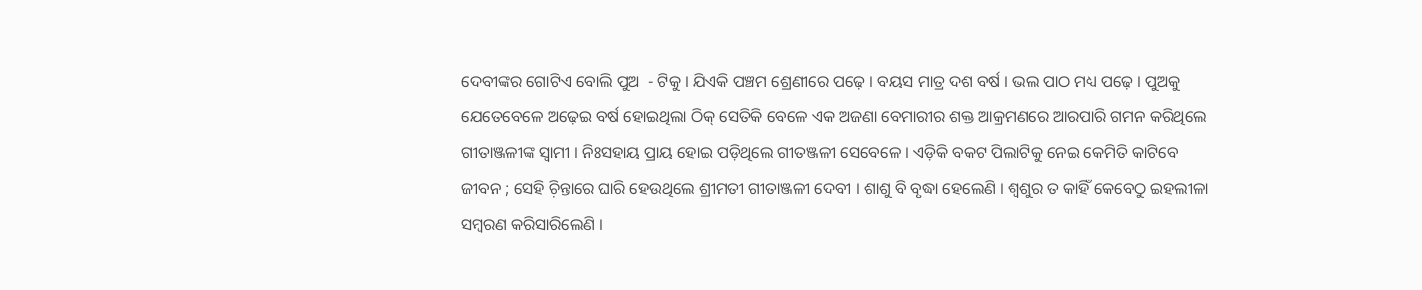ଦେବୀଙ୍କର ଗୋଟିଏ ବୋଲି ପୁଅ  - ଟିକୁ । ଯିଏକି ପଞ୍ଚମ ଶ୍ରେଣୀରେ ପଢ଼େ । ବୟସ ମାତ୍ର ଦଶ ବର୍ଷ । ଭଲ ପାଠ ମଧ୍ୟ ପଢ଼େ । ପୁଅକୁ ଯେତେବେଳେ ଅଢ଼େଇ ବର୍ଷ ହୋଇଥିଲା ଠିକ୍‌ ସେତିକି ବେଳେ ଏକ ଅଜଣା ବେମାରୀର ଶକ୍ତ ଆକ୍ରମଣରେ ଆରପାରି ଗମନ କରିଥିଲେ ଗୀତାଞ୍ଜଳୀଙ୍କ ସ୍ବାମୀ । ନିଃସହାୟ ପ୍ରାୟ ହୋଇ ପଡ଼ିଥିଲେ ଗୀତଞ୍ଜଳୀ ସେବେଳେ । ଏଡ଼ିକି ବକଟ ପିଲାଟିକୁ ନେଇ କେମିତି କାଟିବେ ଜୀବନ ; ସେହି ଚ଼ିନ୍ତାରେ ଘାରି ହେଉଥିଲେ ଶ୍ରୀମତୀ ଗୀତାଞ୍ଜଳୀ ଦେବୀ । ଶାଶୁ ବି ବୃଦ୍ଧା ହେଲେଣି । ଶ୍ବଶୁର ତ କାହିଁ କେବେଠୁ ଇହଲୀଳା ସମ୍ବରଣ କରିସାରିଲେଣି ।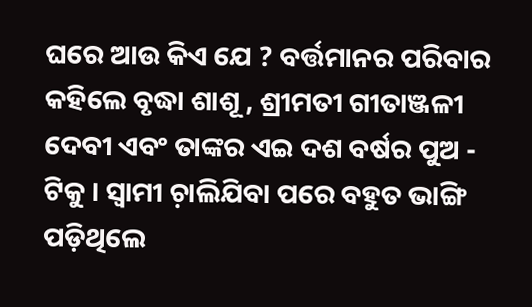ଘରେ ଆଉ କିଏ ଯେ ? ବର୍ତ୍ତମାନର ପରିବାର କହିଲେ ବୃଦ୍ଧା ଶାଶୂ , ଶ୍ରୀମତୀ ଗୀତାଞ୍ଜଳୀ ଦେବୀ ଏବଂ ତାଙ୍କର ଏଇ ଦଶ ବର୍ଷର ପୁଅ - ଟିକୁ । ସ୍ବାମୀ ଚ଼ାଲିଯିବା ପରେ ବହୁତ ଭାଙ୍ଗି ପଡ଼ିଥିଲେ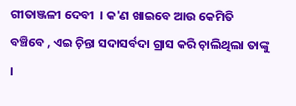ଗୀତାଞ୍ଜଳୀ ଦେବୀ  । କ'ଣ ଖାଇବେ ଆଉ କେମିତି ବଞ୍ଚିବେ , ଏଇ ଚ଼ିନ୍ତା ସଦାସର୍ବଦା ଗ୍ରାସ କରି ଚ଼ାଲିଥିଲା ତାଙ୍କୁ ।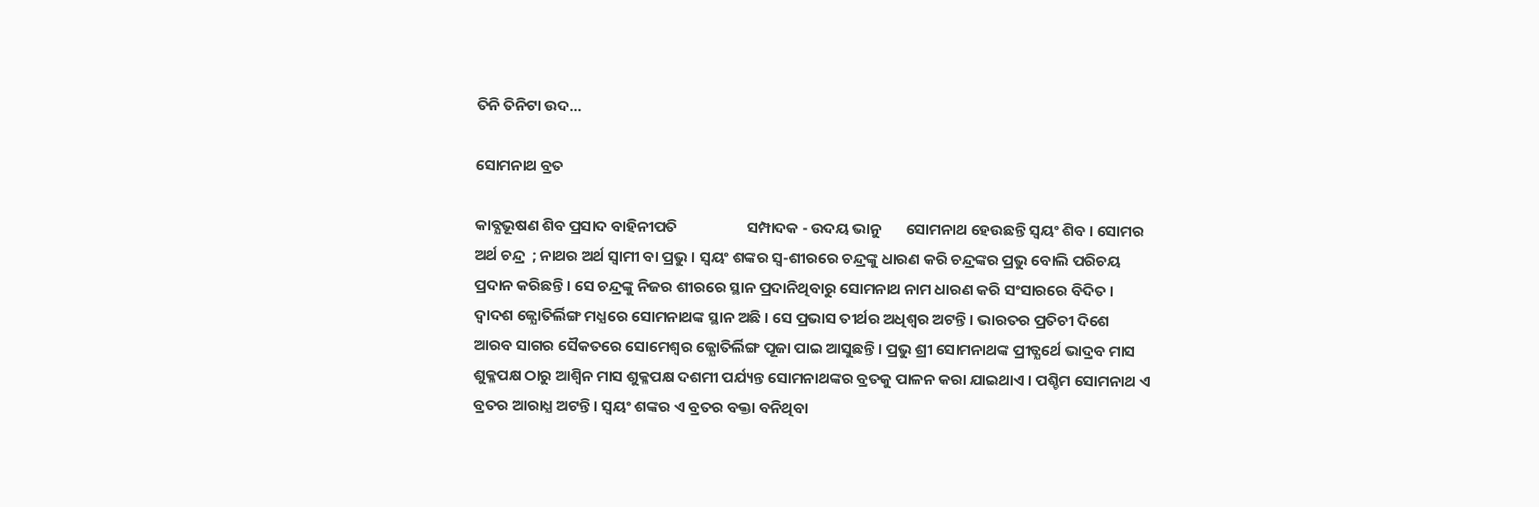ତିନି ତିନିଟା ଉଦ...

ସୋମନାଥ ବ୍ରତ

କାବ୍ଯଭୂଷଣ ଶିବ ପ୍ରସାଦ ବାହିନୀପତି                    ସମ୍ପାଦକ - ଉଦୟ ଭାନୁ       ସୋମନାଥ ହେଉଛନ୍ତି ସ୍ବୟଂ ଶିବ । ସୋମର ଅର୍ଥ ଚନ୍ଦ୍ର  ; ନାଥର ଅର୍ଥ ସ୍ବାମୀ ବା ପ୍ରଭୁ । ସ୍ବୟଂ ଶଙ୍କର ସ୍ବ-ଶୀରରେ ଚନ୍ଦ୍ରଙ୍କୁ ଧାରଣ କରି ଚନ୍ଦ୍ରଙ୍କର ପ୍ରଭୁ ବୋଲି ପରିଚୟ ପ୍ରଦାନ କରିଛନ୍ତି । ସେ ଚନ୍ଦ୍ରଙ୍କୁ ନିଜର ଶୀରରେ ସ୍ଥାନ ପ୍ରଦାନିଥିବାରୁ ସୋମନାଥ ନାମ ଧାରଣ କରି ସଂସାରରେ ବିଦିତ । ଦ୍ବାଦଶ ଜ୍ଯୋତିର୍ଲିଙ୍ଗ ମଧ୍ଯରେ ସୋମନାଥଙ୍କ ସ୍ଥାନ ଅଛି । ସେ ପ୍ରଭାସ ତୀର୍ଥର ଅଧିଶ୍ବର ଅଟନ୍ତି । ଭାରତର ପ୍ରତିଚୀ ଦିଶେ ଆରବ ସାଗର ସୈକତରେ ସୋମେଶ୍ୱର ଜ୍ଯୋତିର୍ଲିଙ୍ଗ ପୂଜା ପାଇ ଆସୁଛନ୍ତି । ପ୍ରଭୁ ଶ୍ରୀ ସୋମନାଥଙ୍କ ପ୍ରୀତ୍ଯର୍ଥେ ଭାଦ୍ରବ ମାସ ଶୁକ୍ଳପକ୍ଷ ଠାରୁ ଆଶ୍ବିନ ମାସ ଶୁକ୍ଳପକ୍ଷ ଦଶମୀ ପର୍ଯ୍ୟନ୍ତ ସୋମନାଥଙ୍କର ବ୍ରତକୁ ପାଳନ କରା ଯାଇଥାଏ । ପଶ୍ଚିମ ସୋମନାଥ ଏ ବ୍ରତର ଆରାଧ୍ଯ ଅଟନ୍ତି । ସ୍ବୟଂ ଶଙ୍କର ଏ ବ୍ରତର ବକ୍ତା ବନିଥିବା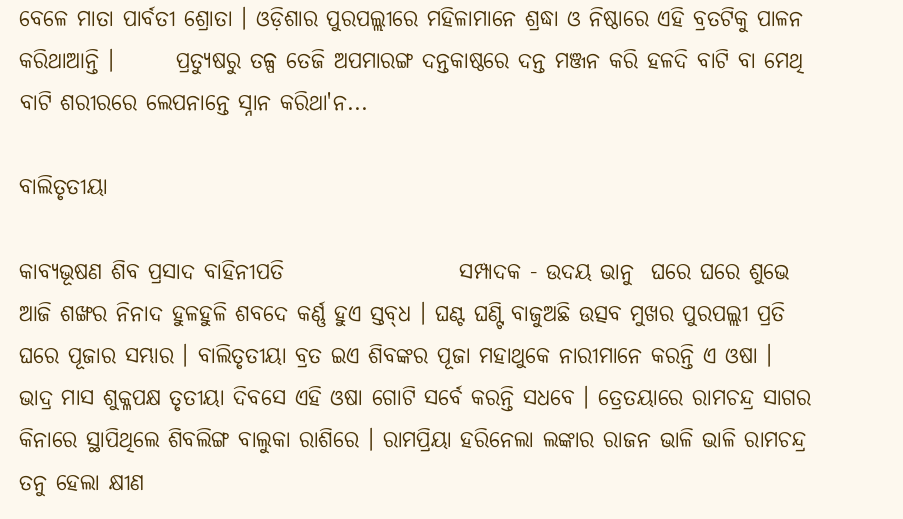ବେଳେ ମାତା ପାର୍ବତୀ ଶ୍ରୋତା । ଓଡ଼ିଶାର ପୁରପଲ୍ଲୀରେ ମହିଳାମାନେ ଶ୍ରଦ୍ଧା ଓ ନିଷ୍ଠାରେ ଏହି ବ୍ରତଟିକୁ ପାଳନ କରିଥାଆନ୍ତି ।       ପ୍ରତ୍ଯୁଷରୁ ତଳ୍ପ ତେଜି ଅପମାରଙ୍ଗ ଦନ୍ତକାଷ୍ଠରେ ଦନ୍ତ ମଞ୍ଜନ କରି ହଳଦି ବାଟି ବା ମେଥି ବାଟି ଶରୀରରେ ଲେପନାନ୍ତେ ସ୍ନାନ କରିଥା'ନ...

ବାଲିତୃତୀୟା

କାବ୍ଯଭୂଷଣ ଶିବ ପ୍ରସାଦ ବାହିନୀପତି                    ସମ୍ପାଦକ - ଉଦୟ ଭାନୁ  ଘରେ ଘରେ ଶୁଭେ ଆଜି ଶଙ୍ଖର ନିନାଦ ହୁଳହୁଳି ଶବଦେ କର୍ଣ୍ଣ ହୁଏ ସ୍ତବ୍‌ଧ । ଘଣ୍ଟ ଘଣ୍ଟି ବାଜୁଅଛି ଉତ୍ସବ ମୁଖର ପୁରପଲ୍ଲୀ ପ୍ରତି ଘରେ ପୂଜାର ସମ୍ଭାର । ବାଲିତୃତୀୟା ବ୍ରତ ଇଏ ଶିବଙ୍କର ପୂଜା ମହାଥୁକେ ନାରୀମାନେ କରନ୍ତି ଏ ଓଷା । ଭାଦ୍ର ମାସ ଶୁକ୍ଳପକ୍ଷ ତୃତୀୟା ଦିବସେ ଏହି ଓଷା ଗୋଟି ସର୍ବେ କରନ୍ତି ସଧବେ । ତ୍ରେତୟାରେ ରାମଚନ୍ଦ୍ର ସାଗର କିନାରେ ସ୍ଥାପିଥିଲେ ଶିବଲିଙ୍ଗ ବାଲୁକା ରାଶିରେ । ରାମପ୍ରିୟା ହରିନେଲା ଲଙ୍କାର ରାଜନ ଭାଳି ଭାଳି ରାମଚନ୍ଦ୍ର ତନୁ ହେଲା କ୍ଷୀଣ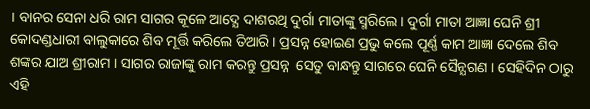। ବାନର ସେନା ଧରି ରାମ ସାଗର କୂଳେ ଆଦ୍ଯେ ଦାଶରଥି ଦୁର୍ଗା ମାତାଙ୍କୁ ସ୍ମରିଲେ । ଦୁର୍ଗା ମାତା ଆଜ୍ଞା ଘେନି ଶ୍ରୀ କୋଦଣ୍ଡଧାରୀ ବାଲୁକାରେ ଶିବ ମୂର୍ତ୍ତି କରିଲେ ତିଆରି । ପ୍ରସନ୍ନ ହୋଇଣ ପ୍ରଭୁ କଲେ ପୂର୍ଣ୍ଣ କାମ ଆଜ୍ଞା ଦେଲେ ଶିବ ଶଙ୍କର ଯାଅ ଶ୍ରୀରାମ । ସାଗର ରାଜାଙ୍କୁ ରାମ କରନ୍ତୁ ପ୍ରସନ୍ନ  ସେତୁ ବାନ୍ଧନ୍ତୁ ସାଗରେ ଘେନି ସୈନ୍ଯଗଣ । ସେହିଦିନ ଠାରୁ ଏହି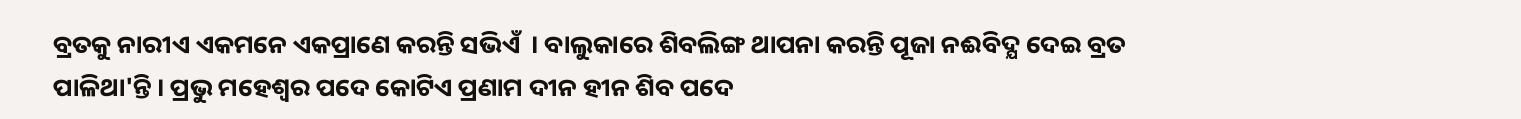ବ୍ରତକୁ ନାରୀଏ ଏକମନେ ଏକପ୍ରାଣେ କରନ୍ତି ସଭିଏଁ  । ବାଲୁକାରେ ଶିବଲିଙ୍ଗ ଥାପନା କରନ୍ତି ପୂଜା ନଈବିଦ୍ଯ ଦେଇ ବ୍ରତ ପାଳିଥା'ନ୍ତି । ପ୍ରଭୁ ମହେଶ୍ୱର ପଦେ କୋଟିଏ ପ୍ରଣାମ ଦୀନ ହୀନ ଶିବ ପଦେ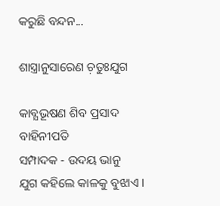କରୁଛି ବନ୍ଦନ...

ଶାସ୍ତ୍ରାନୁସାରେଣ ଚ଼ତୁଃଯୁଗ

କାବ୍ଯଭୂଷଣ ଶିବ ପ୍ରସାଦ ବାହିନୀପତି                    ସମ୍ପାଦକ - ଉଦୟ ଭାନୁ       ଯୁଗ କହିଲେ କାଳକୁ ବୁଝାଏ ।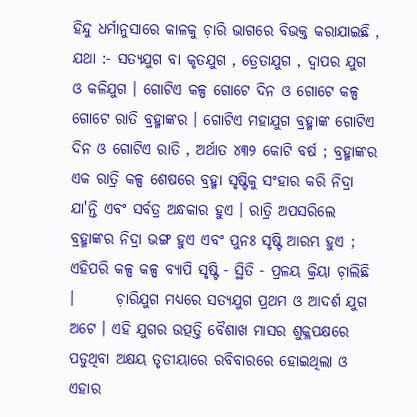ହିନ୍ଦୁ ଧର୍ମାନୁସାରେ କାଳକୁ ଚ଼ାରି ଭାଗରେ ବିଭକ୍ତ କରାଯାଇଛି , ଯଥା :- ସତ୍ଯଯୁଗ ବା କୃତଯୁଗ , ତ୍ରେତାଯୁଗ , ଦ୍ବାପର ଯୁଗ ଓ କଳିଯୁଗ । ଗୋଟିଏ କଳ୍ପ ଗୋଟେ ଦିନ ଓ ଗୋଟେ କଳ୍ପ ଗୋଟେ ରାତି ବ୍ରହ୍ମାଙ୍କର । ଗୋଟିଏ ମହାଯୁଗ ବ୍ରହ୍ମାଙ୍କ ଗୋଟିଏ ଦିନ ଓ ଗୋଟିଏ ରାତି , ଅର୍ଥାତ ୪୩୨ କୋଟି ବର୍ଷ ; ବ୍ରହ୍ମାଙ୍କର ଏକ ରାତ୍ରି କଳ୍ପ ଶେଷରେ ବ୍ରହ୍ମା ସୃଷ୍ଟିକୁ ସଂହାର କରି ନିଦ୍ରା ଯା'ନ୍ତି ଏବଂ ସର୍ବତ୍ର ଅନ୍ଧକାର ହୁଏ । ରାତ୍ରି ଅପସରିଲେ ବ୍ରହ୍ମାଙ୍କର ନିଦ୍ରା ଭଙ୍ଗ ହୁଏ ଏବଂ ପୁନଃ ସୃଷ୍ଟି ଆରମ୍ଭ ହୁଏ ; ଏହିପରି କଳ୍ପ କଳ୍ପ ବ୍ଯାପି ସୃଷ୍ଟି - ସ୍ଥିତି - ପ୍ରଳୟ କ୍ରିୟା ଚ଼ାଲିଛି ।       ଚ଼ାରିଯୁଗ ମଧ୍ୟରେ ସତ୍ଯଯୁଗ ପ୍ରଥମ ଓ ଆଦର୍ଶ ଯୁଗ ଅଟେ । ଏହି ଯୁଗର ଉତ୍ପତ୍ତି ବୈଶାଖ ମାସର ଶୁକ୍ଳପକ୍ଷରେ ପଡୁଥିବା ଅକ୍ଷୟ ତୃତୀୟାରେ ରବିବାରରେ ହୋଇଥିଲା ଓ ଏହାର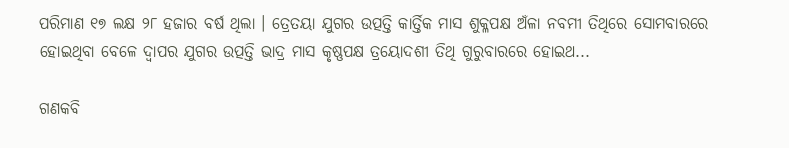ପରିମାଣ ୧୭ ଲକ୍ଷ ୨୮ ହଜାର ବର୍ଷ ଥିଲା । ତ୍ରେତୟା ଯୁଗର ଉତ୍ପତ୍ତି କାର୍ତ୍ତିକ ମାସ ଶୁକ୍ଳପକ୍ଷ ଅଁଳା ନବମୀ ତିଥିରେ ସୋମବାରରେ ହୋଇଥିବା ବେଳେ ଦ୍ବାପର ଯୁଗର ଉତ୍ପତ୍ତି ଭାଦ୍ର ମାସ କୃଷ୍ଣପକ୍ଷ ତ୍ରୟୋଦଶୀ ତିଥି ଗୁରୁବାରରେ ହୋଇଥ...

ଗଣକବି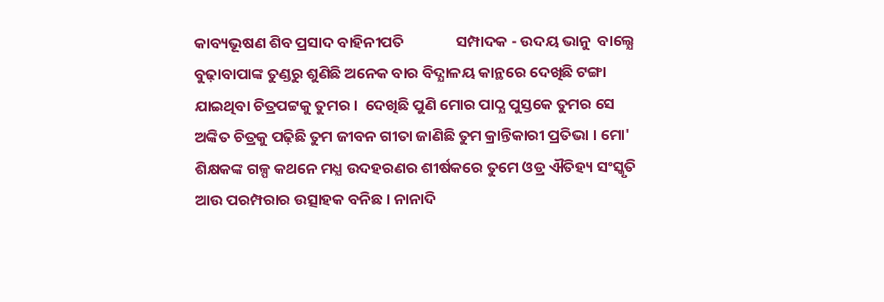କାବ୍ୟଭୂଷଣ ଶିବ ପ୍ରସାଦ ବାହିନୀପତି               ସମ୍ପାଦକ - ଉଦୟ ଭାନୁ  ବାଲ୍ଯେ ବୁଢ଼ାବାପାଙ୍କ ତୁଣ୍ଡରୁ ଶୁଣିଛି ଅନେକ ବାର ବିଦ୍ଯାଳୟ କାନ୍ଥରେ ଦେଖିଛି ଟଙ୍ଗା ଯାଇଥିବା ଚିତ୍ରପଟ୍ଟକୁ ତୁମର ।  ଦେଖିଛି ପୁଣି ମୋର ପାଠ୍ଯ ପୁସ୍ତକେ ତୁମର ସେ ଅଙ୍କିତ ଚିତ୍ରକୁ ପଢ଼ିଛି ତୁମ ଜୀବନ ଗୀତା ଜାଣିଛି ତୁମ କ୍ରାନ୍ତିକାରୀ ପ୍ରତିଭା । ମୋ' ଶିକ୍ଷକଙ୍କ ଗଳ୍ପ କଥନେ ମଧ୍ଯ ଉଦହରଣର ଶୀର୍ଷକରେ ତୁମେ ଓଡ୍ର ଐତିହ୍ୟ ସଂସ୍କୃତି ଆଉ ପରମ୍ପରାର ଉତ୍ସାହକ ବନିଛ । ନାନାଦି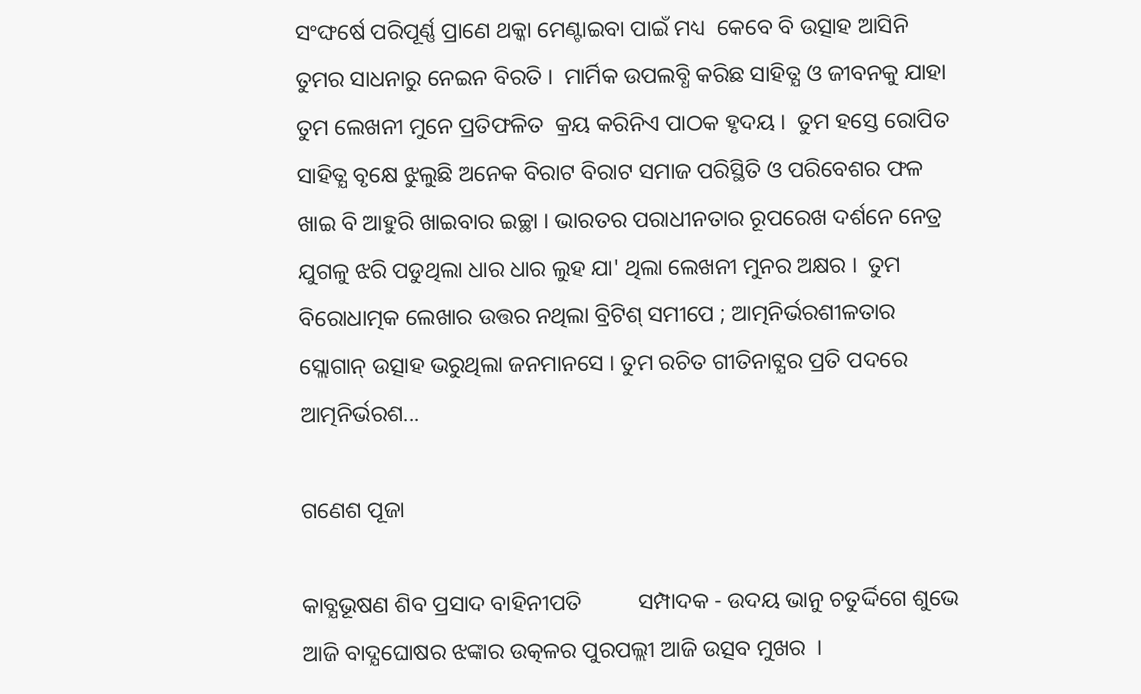ସଂଙ୍ଘର୍ଷେ ପରିପୂର୍ଣ୍ଣ ପ୍ରାଣେ ଥକ୍କା ମେଣ୍ଟାଇବା ପାଇଁ ମଧ୍ୟ  କେବେ ବି ଉତ୍ସାହ ଆସିନି ତୁମର ସାଧନାରୁ ନେଇନ ବିରତି ।  ମାର୍ମିକ ଉପଲବ୍ଧି କରିଛ ସାହିତ୍ଯ ଓ ଜୀବନକୁ ଯାହା ତୁମ ଲେଖନୀ ମୁନେ ପ୍ରତିଫଳିତ  କ୍ରୟ କରିନିଏ ପାଠକ ହୃଦୟ ।  ତୁମ ହସ୍ତେ ରୋପିତ ସାହିତ୍ଯ ବୃକ୍ଷେ ଝୁଲୁଛି ଅନେକ ବିରାଟ ବିରାଟ ସମାଜ ପରିସ୍ଥିତି ଓ ପରିବେଶର ଫଳ ଖାଇ ବି ଆହୁରି ଖାଇବାର ଇଚ୍ଛା । ଭାରତର ପରାଧୀନତାର ରୂପରେଖ ଦର୍ଶନେ ନେତ୍ର ଯୁଗଳୁ ଝରି ପଡୁଥିଲା ଧାର ଧାର ଲୁହ ଯା' ଥିଲା ଲେଖନୀ ମୁନର ଅକ୍ଷର ।  ତୁମ ବିରୋଧାତ୍ମକ ଲେଖାର ଉତ୍ତର ନଥିଲା ବ୍ରିଟିଶ୍‌ ସମୀପେ ; ଆତ୍ମନିର୍ଭରଶୀଳତାର ସ୍ଲୋଗାନ୍‌ ଉତ୍ସାହ ଭରୁଥିଲା ଜନମାନସେ । ତୁମ ରଚିତ ଗୀତିନାଟ୍ଯର ପ୍ରତି ପଦରେ ଆତ୍ମନିର୍ଭରଶ...

ଗଣେଶ ପୂଜା

କାବ୍ଯଭୂଷଣ ଶିବ ପ୍ରସାଦ ବାହିନୀପତି          ସମ୍ପାଦକ - ଉଦୟ ଭାନୁ ଚତୁର୍ଦ୍ଦିଗେ ଶୁଭେ ଆଜି ବାଦ୍ଯଘୋଷର ଝଙ୍କାର ଉତ୍କଳର ପୁରପଲ୍ଲୀ ଆଜି ଉତ୍ସବ ମୁଖର  ।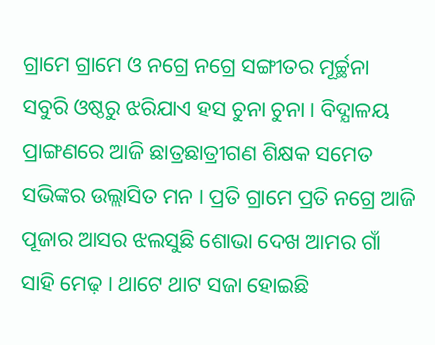ଗ୍ରାମେ ଗ୍ରାମେ ଓ ନଗ୍ରେ ନଗ୍ରେ ସଙ୍ଗୀତର ମୂର୍ଚ୍ଛନା ସବୁରି ଓଷ୍ଠରୁ ଝରିଯାଏ ହସ ଚୁନା ଚୁନା । ବିଦ୍ଯାଳୟ ପ୍ରାଙ୍ଗଣରେ ଆଜି ଛାତ୍ରଛାତ୍ରୀଗଣ ଶିକ୍ଷକ ସମେତ ସଭିଙ୍କର ଉଲ୍ଲାସିତ ମନ । ପ୍ରତି ଗ୍ରାମେ ପ୍ରତି ନଗ୍ରେ ଆଜି ପୂଜାର ଆସର ଝଲସୁଛି ଶୋଭା ଦେଖ ଆମର ଗାଁ ସାହି ମେଢ଼ । ଥାଟେ ଥାଟ ସଜା ହୋଇଛି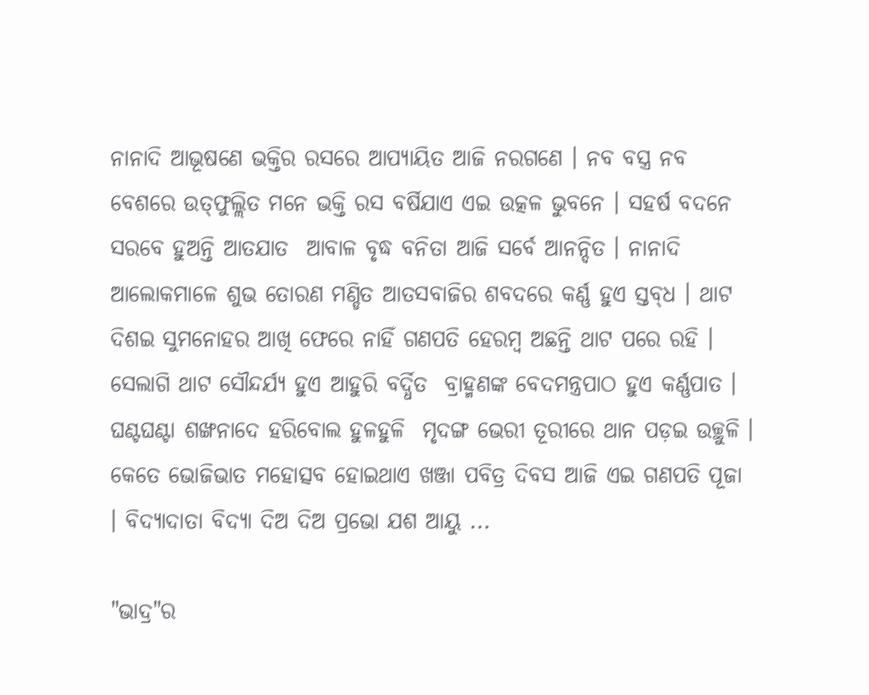ନାନାଦି ଆଭୂଷଣେ ଭକ୍ତିର ରସରେ ଆପ୍ଯାୟିତ ଆଜି ନରଗଣେ । ନବ ବସ୍ତ୍ର ନବ ବେଶରେ ଉତ୍‌ଫୁଲ୍ଲିତ ମନେ ଭକ୍ତି ରସ ବର୍ଷିଯାଏ ଏଇ ଉତ୍କଳ ଭୁବନେ । ସହର୍ଷ ବଦନେ ସରବେ ହୁଅନ୍ତି ଆତଯାତ  ଆବାଳ ବୃଦ୍ଧ ବନିତା ଆଜି ସର୍ବେ ଆନନ୍ଦିତ । ନାନାଦି ଆଲୋକମାଳେ ଶୁଭ ତୋରଣ ମଣ୍ଡିତ ଆତସବାଜିର ଶବଦରେ କର୍ଣ୍ଣ ହୁଏ ସ୍ତବ୍‌ଧ । ଥାଟ ଦିଶଇ ସୁମନୋହର ଆଖି ଫେରେ ନାହିଁ ଗଣପତି ହେରମ୍ବ ଅଛନ୍ତି ଥାଟ ପରେ ରହି । ସେଲାଗି ଥାଟ ସୌନ୍ଦର୍ଯ୍ୟ ହୁଏ ଆହୁରି ବର୍ଦ୍ଧିତ  ବ୍ରାହ୍ମଣଙ୍କ ବେଦମନ୍ତ୍ରପାଠ ହୁଏ କର୍ଣ୍ଣପାତ । ଘଣ୍ଟଘଣ୍ଟା ଶଙ୍ଖନାଦେ ହରିବୋଲ ହୁଳହୁଳି  ମୃଦଙ୍ଗ ଭେରୀ ତୂରୀରେ ଥାନ ପଡ଼ଇ ଉଚ୍ଛୁଳି । କେତେ ଭୋଜିଭାତ ମହୋତ୍ସବ ହୋଇଥାଏ ଖଞ୍ଜା ପବିତ୍ର ଦିବସ ଆଜି ଏଇ ଗଣପତି ପୂଜା । ବିଦ୍ଯାଦାତା ବିଦ୍ଯା ଦିଅ ଦିଅ ପ୍ରଭୋ ଯଶ ଆୟୁ ...

"ଭାଦ୍ର"ର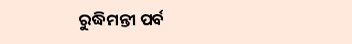ରୁଦ୍ଧିମନ୍ତୀ ପର୍ବ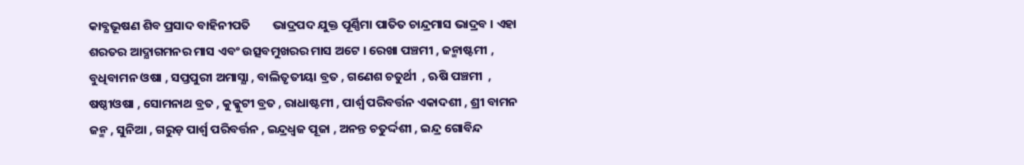କାବ୍ଯଭୂଷଣ ଶିବ ପ୍ରସାଦ ବାହିନୀପତି        ଭାଦ୍ରପଦ ଯୁକ୍ତ ପୂର୍ଣ୍ଣିମା ପାତିତ ଚାନ୍ଦ୍ରମାସ ଭାଦ୍ରବ । ଏହା ଶରତର ଆଦ୍ଯାଗମନର ମାସ ଏବଂ ଉତ୍ସବମୁଖରର ମାସ ଅଟେ । ରେଖା ପଞ୍ଚମୀ , ଜନ୍ମାଷ୍ଟମୀ , ବୁଧିବାମନ ଓଷା , ସପ୍ତପୁରୀ ଅମାସ୍ଯା , ବାଲିତୃତୀୟା ବ୍ରତ , ଗଣେଶ ଚତୁର୍ଥୀ  , ଋଷି ପଞ୍ଚମୀ  , ଷଷ୍ଠୀଓଷା , ସୋମନାଥ ବ୍ରତ , କୁକ୍କୁଟୀ ବ୍ରତ , ରାଧାଷ୍ଟମୀ , ପାର୍ଶ୍ବ ପରିବର୍ତ୍ତନ ଏକାଦଶୀ , ଶ୍ରୀ ବାମନ ଜନ୍ମ , ସୁନିଆ , ଗରୁଡ଼ ପାର୍ଶ୍ବ ପରିବର୍ତ୍ତନ , ଇନ୍ଦ୍ରଧ୍ବଜ ପୂଜା , ଅନନ୍ତ ଚତୁର୍ଦ୍ଦଶୀ , ଇନ୍ଦ୍ର ଗୋବିନ୍ଦ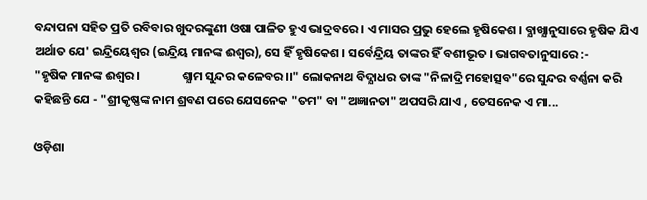ବନ୍ଦାପନା ସହିତ ପ୍ରତି ରବିବାର ଖୁଦରଙ୍କୁଣୀ ଓଷା ପାଳିତ ହୁଏ ଭାଦ୍ରବରେ । ଏ ମାସର ପ୍ରଭୁ ହେଲେ ହୃଷିକେଶ । ବ୍ଯାଖ୍ଯାନୁସାରେ ହୃଷିକ ଯିଏ ଅର୍ଥାତ ଯେ' ଇନ୍ଦ୍ରିୟେଶ୍ବର (ଇନ୍ଦ୍ରିୟ ମାନଙ୍କ ଈଶ୍ବର), ସେ ହିଁ ହୃଷିକେଶ । ସର୍ବେନ୍ଦ୍ରିୟ ତାଙ୍କର ହିଁ ବଶୀଭୂତ । ଭାଗବତାନୁସାରେ :-                 "ହୃଷିକ ମାନଙ୍କ ଈଶ୍ବର ।               ଶ୍ଯାମ ସୁନ୍ଦର କଳେବର ।।" ଲୋକନାଥ ବିଦ୍ଯାଧର ତାଙ୍କ "ନିଳାଦ୍ରି ମହୋତ୍ସବ"ରେ ସୁନ୍ଦର ବର୍ଣ୍ଣନା କରି କହିଛନ୍ତି ଯେ - "ଶ୍ରୀକୃଷ୍ଣଙ୍କ ନାମ ଶ୍ରବଣ ପରେ ଯେସନେକ "ତମ" ବା "ଅଜ୍ଞାନତା" ଅପସରି ଯାଏ , ତେସନେକ ଏ ମା...

ଓଡ଼ିଶା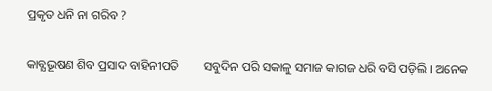ପ୍ରକୃତ ଧନି ନା ଗରିବ ?

କାବ୍ଯଭୂଷଣ ଶିବ ପ୍ରସାଦ ବାହିନୀପତି        ସବୁଦିନ ପରି ସକାଳୁ ସମାଜ କାଗଜ ଧରି ବସି ପଡ଼ିଲି । ଅନେକ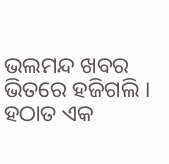ଭଲମନ୍ଦ ଖବର ଭିତରେ ହଜିଗଲି । ହଠାତ ଏକ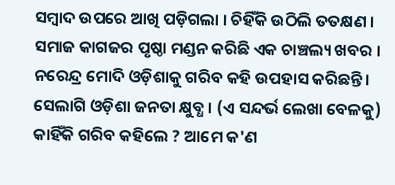ସମ୍ବାଦ ଉପରେ ଆଖି ପଡ଼ିଗଲା । ଚିହିଁକି ଉଠିଲି ତତକ୍ଷଣ । ସମାଜ କାଗଜର ପୃଷ୍ଠା ମଣ୍ଡନ କରିଛି ଏକ ଚାଞ୍ଚଲ୍ୟ ଖବର । ନରେନ୍ଦ୍ର ମୋଦି ଓଡ଼ିଶାକୁ ଗରିବ କହି ଉପହାସ କରିଛନ୍ତି । ସେଲାଗି ଓଡ଼ିଶା ଜନତା କ୍ଷୁବ୍ଧ । (ଏ ସନ୍ଦର୍ଭ ଲେଖା ବେଳକୁ) କାହିଁକି ଗରିବ କହିଲେ ? ଆମେ କ'ଣ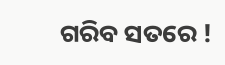ଗରିବ ସତରେ !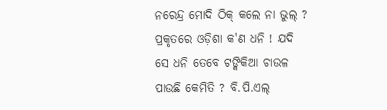ନରେନ୍ଦ୍ର ମୋଦି ଠିକ୍‌ କଲେ ନା ଭୁଲ୍‌ ?        ପ୍ରକୃତରେ ଓଡ଼ିଶା କ'ଣ ଧନି ! ଯଦି ସେ ଧନି ତେବେ ଟଙ୍କିକିଆ ଚାଉଳ ପାଉଛି କେମିତି ? ବି.ପି.ଏଲ୍‌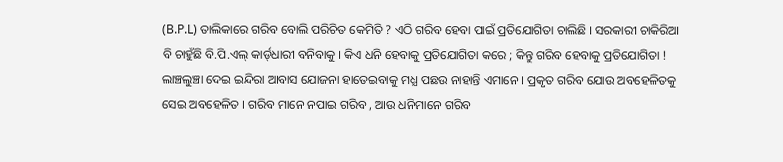(B.P.L) ତାଲିକାରେ ଗରିବ ବୋଲି ପରିଚିତ କେମିତି ? ଏଠି ଗରିବ ହେବା ପାଇଁ ପ୍ରତିଯୋଗିତା ଚାଲିଛି । ସରକାରୀ ଚାକିରିଆ ବି ଚାହୁଁଛି ବି.ପି.ଏଲ୍‌ କାର୍ଡ୍‌ଧାରୀ ବନିବାକୁ । କିଏ ଧନି ହେବାକୁ ପ୍ରତିଯୋଗିତା କରେ ; କିନ୍ତୁ ଗରିବ ହେବାକୁ ପ୍ରତିଯୋଗିତା ! ଲାଞ୍ଚଲୁଞ୍ଚା ଦେଇ ଇନ୍ଦିରା ଆବାସ ଯୋଜନା ହାତେଇବାକୁ ମଧ୍ଯ ପଛଉ ନାହାନ୍ତି ଏମାନେ । ପ୍ରକୃତ ଗରିବ ଯୋଉ ଅବହେଳିତକୁ ସେଇ ଅବହେଳିତ । ଗରିବ ମାନେ ନପାଇ ଗରିବ , ଆଉ ଧନିମାନେ ଗରିବ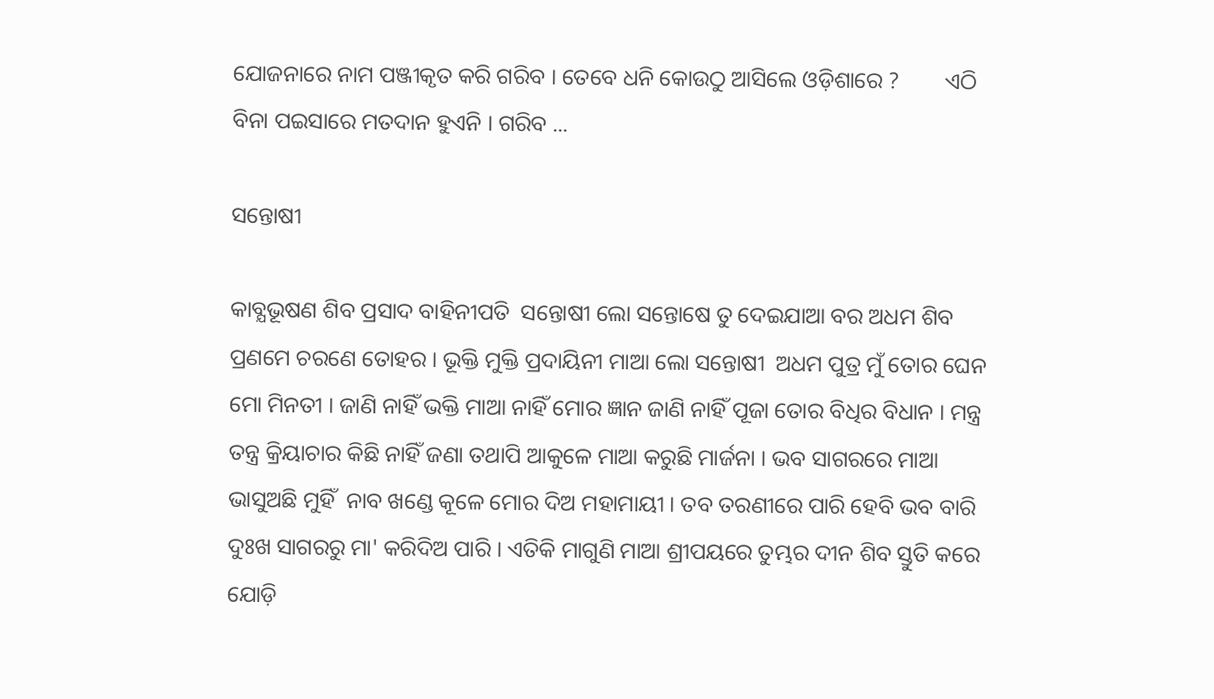ଯୋଜନାରେ ନାମ ପଞ୍ଜୀକୃତ କରି ଗରିବ । ତେବେ ଧନି କୋଉଠୁ ଆସିଲେ ଓଡ଼ିଶାରେ ?        ଏଠି ବିନା ପଇସାରେ ମତଦାନ ହୁଏନି । ଗରିବ ...

ସନ୍ତୋଷୀ

କାବ୍ଯଭୂଷଣ ଶିବ ପ୍ରସାଦ ବାହିନୀପତି  ସନ୍ତୋଷୀ ଲୋ ସନ୍ତୋଷେ ତୁ ଦେଇଯାଆ ବର ଅଧମ ଶିବ ପ୍ରଣମେ ଚରଣେ ତୋହର । ଭୂକ୍ତି ମୁକ୍ତି ପ୍ରଦାୟିନୀ ମାଆ ଲୋ ସନ୍ତୋଷୀ  ଅଧମ ପୁତ୍ର ମୁଁ ତୋର ଘେନ ମୋ ମିନତୀ । ଜାଣି ନାହିଁ ଭକ୍ତି ମାଆ ନାହିଁ ମୋର ଜ୍ଞାନ ଜାଣି ନାହିଁ ପୂଜା ତୋର ବିଧିର ବିଧାନ । ମନ୍ତ୍ର ତନ୍ତ୍ର କ୍ରିୟାଚାର କିଛି ନାହିଁ ଜଣା ତଥାପି ଆକୁଳେ ମାଆ କରୁଛି ମାର୍ଜନା । ଭବ ସାଗରରେ ମାଆ ଭାସୁଅଛି ମୁହିଁ  ନାବ ଖଣ୍ଡେ କୂଳେ ମୋର ଦିଅ ମହାମାୟୀ । ତବ ତରଣୀରେ ପାରି ହେବି ଭବ ବାରି ଦୁଃଖ ସାଗରରୁ ମା' କରିଦିଅ ପାରି । ଏତିକି ମାଗୁଣି ମାଆ ଶ୍ରୀପୟରେ ତୁମ୍ଭର ଦୀନ ଶିବ ସ୍ତୁତି କରେ ଯୋଡ଼ି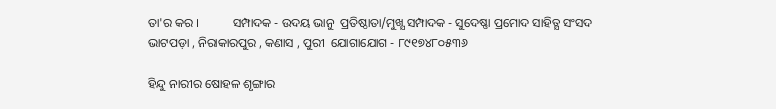ତା'ର କର ।           ସମ୍ପାଦକ - ଉଦୟ ଭାନୁ  ପ୍ରତିଷ୍ଠାତା/ମୁଖ୍ଯ ସମ୍ପାଦକ - ସୁଦେଷ୍ଣା ପ୍ରମୋଦ ସାହିତ୍ଯ ସଂସଦ  ଭାଟପଡ଼ା , ନିରାକାରପୁର , କଣାସ , ପୁରୀ  ଯୋଗାଯୋଗ - ୮୯୧୭୪୮୦୫୩୬

ହିନ୍ଦୁ ନାରୀର ଷୋହଳ ଶୃଙ୍ଗାର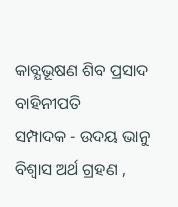କାବ୍ଯଭୂଷଣ ଶିବ ପ୍ରସାଦ ବାହିନୀପତି            ସମ୍ପାଦକ - ଉଦୟ ଭାନୁ        ବିଶ୍ବାସ ଅର୍ଥ ଗ୍ରହଣ ,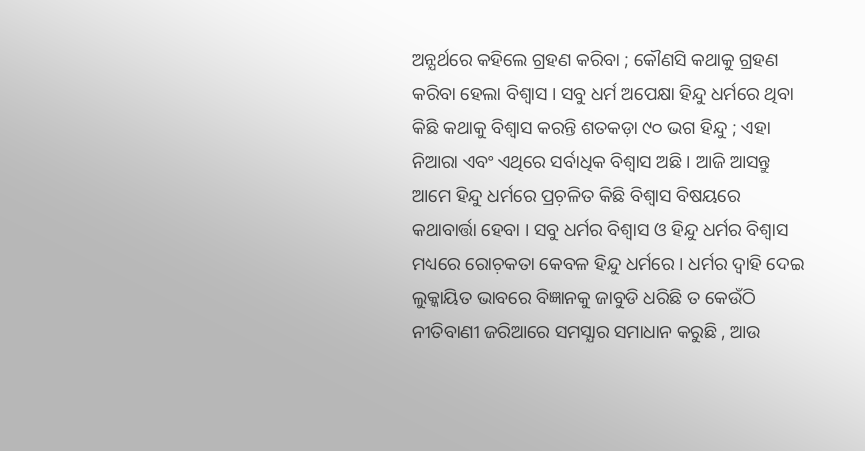ଅନ୍ଯର୍ଥରେ କହିଲେ ଗ୍ରହଣ କରିବା ; କୌଣସି କଥାକୁ ଗ୍ରହଣ କରିବା ହେଲା ବିଶ୍ବାସ । ସବୁ ଧର୍ମ ଅପେକ୍ଷା ହିନ୍ଦୁ ଧର୍ମରେ ଥିବା କିଛି କଥାକୁ ବିଶ୍ବାସ କରନ୍ତି ଶତକଡ଼ା ୯୦ ଭଗ ହିନ୍ଦୁ ; ଏହା ନିଆରା ଏବଂ ଏଥିରେ ସର୍ବାଧିକ ବିଶ୍ୱାସ ଅଛି । ଆଜି ଆସନ୍ତୁ ଆମେ ହିନ୍ଦୁ ଧର୍ମରେ ପ୍ରଚ଼ଳିତ କିଛି ବିଶ୍ବାସ ବିଷୟରେ କଥାବାର୍ତ୍ତା ହେବା । ସବୁ ଧର୍ମର ବିଶ୍ବାସ ଓ ହିନ୍ଦୁ ଧର୍ମର ବିଶ୍ବାସ ମଧ୍ୟରେ ରୋଚ଼କତା କେବଳ ହିନ୍ଦୁ ଧର୍ମରେ । ଧର୍ମର ଦ୍ବାହି ଦେଇ ଲୁକ୍କାୟିତ ଭାବରେ ବିଜ୍ଞାନକୁ ଜାବୁଡି ଧରିଛି ତ କେଉଁଠି ନୀତିବାଣୀ ଜରିଆରେ ସମସ୍ଯାର ସମାଧାନ କରୁଛି , ଆଉ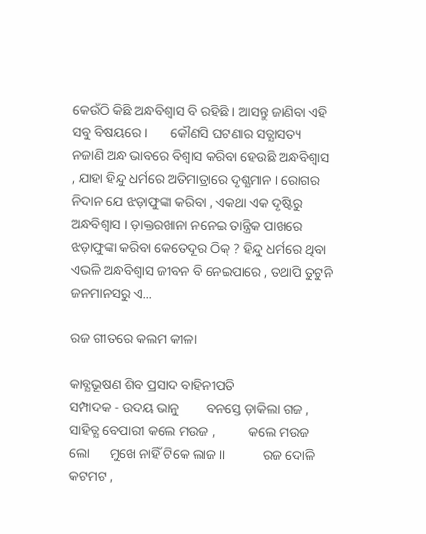କେଉଁଠି କିଛି ଅନ୍ଧବିଶ୍ୱାସ ବି ରହିଛି । ଆସନ୍ତୁ ଜାଣିବା ଏହି ସବୁ ବିଷୟରେ ।       କୌଣସି ଘଟଣାର ସତ୍ଯାସତ୍ୟ ନଜାଣି ଅନ୍ଧ ଭାବରେ ବିଶ୍ବାସ କରିବା ହେଉଛି ଅନ୍ଧବିଶ୍ୱାସ , ଯାହା ହିନ୍ଦୁ ଧର୍ମରେ ଅତିମାତ୍ରାରେ ଦୃଶ୍ଯମାନ । ରୋଗର ନିଦାନ ଯେ ଝଡ଼ାଫୁଙ୍କା କରିବା , ଏକଥା ଏକ ଦୃଷ୍ଟିରୁ ଅନ୍ଧବିଶ୍ୱାସ । ଡ଼ାକ୍ତରଖାନା ନନେଇ ତାନ୍ତ୍ରିକ ପାଖରେ ଝଡ଼ାଫୁଙ୍କା କରିବା କେତେଦୂର ଠିକ୍‌ ? ହିନ୍ଦୁ ଧର୍ମରେ ଥିବା ଏଭଳି ଅନ୍ଧବିଶ୍ୱାସ ଜୀବନ ବି ନେଇପାରେ , ତଥାପି ତୁଟୁନି ଜନମାନସରୁ ଏ...

ରଜ ଗୀତରେ କଲମ କୀଳା

କାବ୍ଯଭୂଷଣ ଶିବ ପ୍ରସାଦ ବାହିନୀପତି                  ସମ୍ପାଦକ - ଉଦୟ ଭାନୁ        ବନସ୍ତେ ଡ଼ାକିଲା ଗଜ , ସାହିତ୍ଯ ବେପାରୀ କଲେ ମଉଜ ,          କଲେ ମଉଜ ଲୋ      ମୁଖେ ନାହିଁ ଟିକେ ଲାଜ ।।           ରଜ ଦୋଳି କଟମଟ ,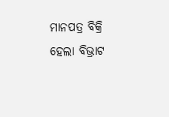ମାନପତ୍ର ବିକ୍ରି ହେଲା ବିଭ୍ରାଟ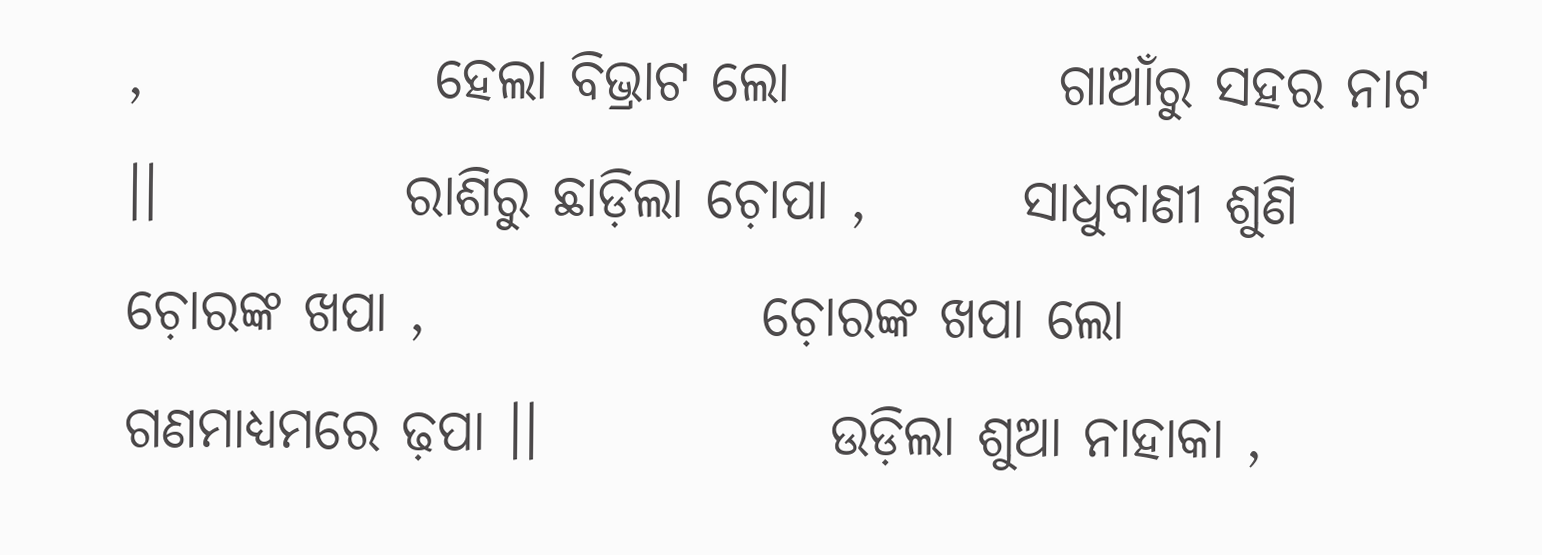,             ହେଲା ବିଭ୍ରାଟ ଲୋ            ଗାଆଁରୁ ସହର ନାଟ ।।           ରାଶିରୁ ଛାଡ଼ିଲା ଚ଼ୋପା ,       ସାଧୁବାଣୀ ଶୁଣି ଚ଼ୋରଙ୍କ ଖପା ,               ଚ଼ୋରଙ୍କ ଖପା ଲୋ             ଗଣମାଧ୍ୟମରେ ଢ଼ପା ।।             ଉଡ଼ିଲା ଶୁଆ ନାହାକା ,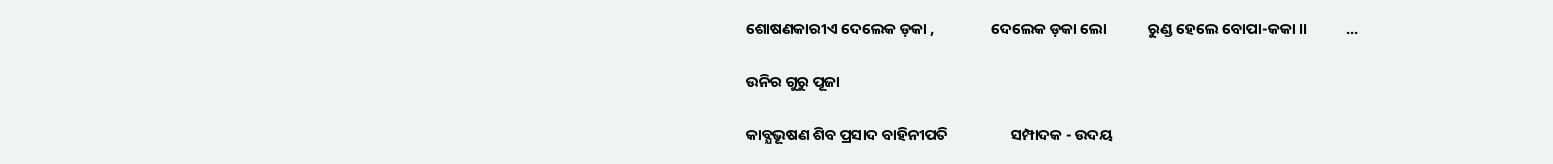ଶୋଷଣକାରୀଏ ଦେଲେକ ଡ଼କା ,                ଦେଲେକ ଡ଼କା ଲୋ            ରୁଣ୍ଡ ହେଲେ ବୋପା-କକା ।।           ...

ଉନିର ଗୁରୁ ପୂଜା

କାବ୍ଯଭୂଷଣ ଶିବ ପ୍ରସାଦ ବାହିନୀପତି                  ସମ୍ପାଦକ - ଉଦୟ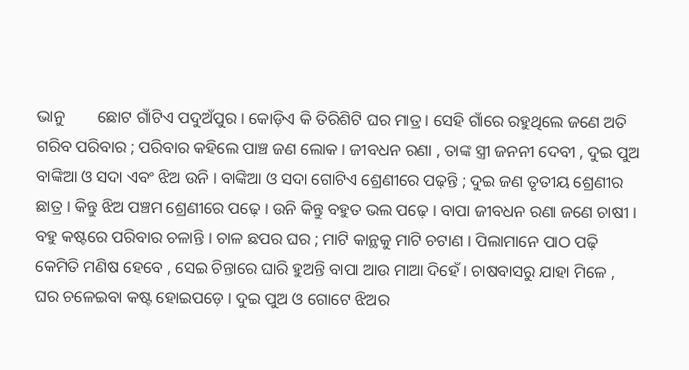ଭାନୁ        ଛୋଟ ଗାଁଟିଏ ପଦୁଅଁପୁର । କୋଡ଼ିଏ କି ତିରିଶିଟି ଘର ମାତ୍ର । ସେହି ଗାଁରେ ରହୁଥିଲେ ଜଣେ ଅତି ଗରିବ ପରିବାର ; ପରିବାର କହିଲେ ପାଞ୍ଚ ଜଣ ଲୋକ । ଜୀବଧନ ରଣା , ତାଙ୍କ ସ୍ତ୍ରୀ ଜନନୀ ଦେବୀ , ଦୁଇ ପୁଅ ବାଙ୍କିଆ ଓ ସଦା ଏବଂ ଝିଅ ଉନି । ବାଙ୍କିଆ ଓ ସଦା ଗୋଟିଏ ଶ୍ରେଣୀରେ ପଢ଼ନ୍ତି ; ଦୁଇ ଜଣ ତୃତୀୟ ଶ୍ରେଣୀର ଛାତ୍ର । କିନ୍ତୁ ଝିଅ ପଞ୍ଚମ ଶ୍ରେଣୀରେ ପଢ଼େ । ଉନି କିନ୍ତୁ ବହୁତ ଭଲ ପଢ଼େ । ବାପା ଜୀବଧନ ରଣା ଜଣେ ଚାଷୀ । ବହୁ କଷ୍ଟରେ ପରିବାର ଚଳାନ୍ତି । ଚାଳ ଛପର ଘର ; ମାଟି କାନ୍ଥକୁ ମାଟି ଚଟାଣ । ପିଲାମାନେ ପାଠ ପଢ଼ି କେମିତି ମଣିଷ ହେବେ , ସେଇ ଚିନ୍ତାରେ ଘାରି ହୁଅନ୍ତି ବାପା ଆଉ ମାଆ ଦିହେଁ । ଚାଷବାସରୁ ଯାହା ମିଳେ , ଘର ଚଳେଇବା କଷ୍ଟ ହୋଇପଡ଼େ । ଦୁଇ ପୁଅ ଓ ଗୋଟେ ଝିଅର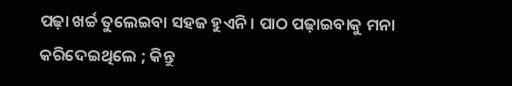ପଢ଼ା ଖର୍ଚ୍ଚ ତୁଲେଇବା ସହଜ ହୁଏନି । ପାଠ ପଢ଼ାଇବାକୁ ମନା କରିଦେଇଥିଲେ ; କିନ୍ତୁ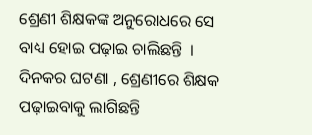ଶ୍ରେଣୀ ଶିକ୍ଷକଙ୍କ ଅନୁରୋଧରେ ସେ ବାଧ୍ୟ ହୋଇ ପଢ଼ାଇ ଚାଲିଛନ୍ତି  ।      ଦିନକର ଘଟଣା , ଶ୍ରେଣୀରେ ଶିକ୍ଷକ ପଢ଼ାଇବାକୁ ଲାଗିଛନ୍ତି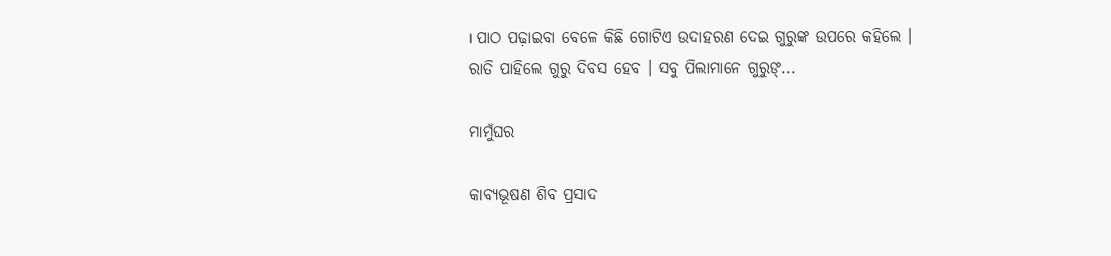। ପାଠ ପଢ଼ାଇବା ବେଳେ କିଛି ଗୋଟିଏ ଉଦାହରଣ ଦେଇ ଗୁରୁଙ୍କ ଉପରେ କହିଲେ । ରାତି ପାହିଲେ ଗୁରୁ ଦିବସ ହେବ । ସବୁ ପିଲାମାନେ ଗୁରୁଙ୍...

ମାମୁଁଘର

କାବ୍ଯଭୂଷଣ ଶିବ ପ୍ରସାଦ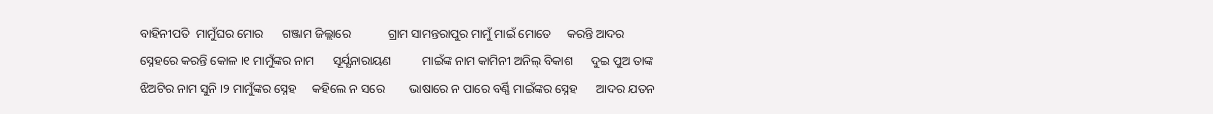ବାହିନୀପତି  ମାମୁଁଘର ମୋର      ଗଞ୍ଜାମ ଜିଲ୍ଲାରେ            ଗ୍ରାମ ସାମନ୍ତରାପୁର ମାମୁଁ ମାଇଁ ମୋତେ     କରନ୍ତି ଆଦର        ସ୍ନେହରେ କରନ୍ତି କୋଳ ।୧ ମାମୁଁଙ୍କର ନାମ      ସୂର୍ଯ୍ଯନାରାୟଣ          ମାଇଁଙ୍କ ନାମ କାମିନୀ ଅନିଲ୍‌ ବିକାଶ      ଦୁଇ ପୁଅ ତାଙ୍କ         ଝିଅଟିର ନାମ ସୁନି ।୨ ମାମୁଁଙ୍କର ସ୍ନେହ     କହିଲେ ନ ସରେ        ଭାଷାରେ ନ ପାରେ ବର୍ଣ୍ଣି ମାଇଁଙ୍କର ସ୍ନେହ      ଆଦର ଯତନ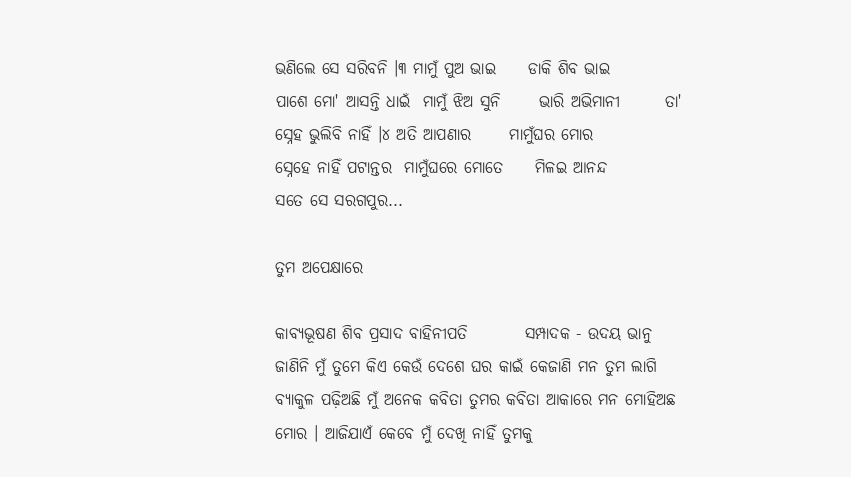ଭଣିଲେ ସେ ସରିବନି ।୩ ମାମୁଁ ପୁଅ ଭାଇ     ଡାକି ଶିବ ଭାଇ        ପାଶେ ମୋ' ଆସନ୍ତି ଧାଇଁ  ମାମୁଁ ଝିଅ ସୁନି      ଭାରି ଅଭିମାନୀ       ତା' ସ୍ନେହ ଭୁଲିବି ନାହିଁ ।୪ ଅତି ଆପଣାର      ମାମୁଁଘର ମୋର          ସ୍ନେହେ ନାହିଁ ପଟାନ୍ତର  ମାମୁଁଘରେ ମୋତେ     ମିଳଇ ଆନନ୍ଦ         ସତେ ସେ ସରଗପୁର...

ତୁମ ଅପେକ୍ଷାରେ

କାବ୍ଯଭୂଷଣ ଶିବ ପ୍ରସାଦ ବାହିନୀପତି         ସମ୍ପାଦକ - ଉଦୟ ଭାନୁ  ଜାଣିନି ମୁଁ ତୁମେ କିଏ କେଉଁ ଦେଶେ ଘର କାଇଁ କେଜାଣି ମନ ତୁମ ଲାଗି ବ୍ଯାକୁଳ ପଢ଼ିଅଛି ମୁଁ ଅନେକ କବିତା ତୁମର କବିତା ଆକାରେ ମନ ମୋହିଅଛ ମୋର । ଆଜିଯାଏଁ କେବେ ମୁଁ ଦେଖି ନାହିଁ ତୁମକୁ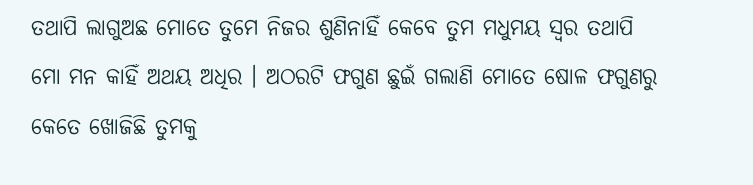ତଥାପି ଲାଗୁଅଛ ମୋତେ ତୁମେ ନିଜର ଶୁଣିନାହିଁ କେବେ ତୁମ ମଧୁମୟ ସ୍ବର ତଥାପି ମୋ ମନ କାହିଁ ଅଥୟ ଅଧିର । ଅଠରଟି ଫଗୁଣ ଛୁଇଁ ଗଲାଣି ମୋତେ ଷୋଳ ଫଗୁଣରୁ କେତେ ଖୋଜିଛି ତୁମକୁ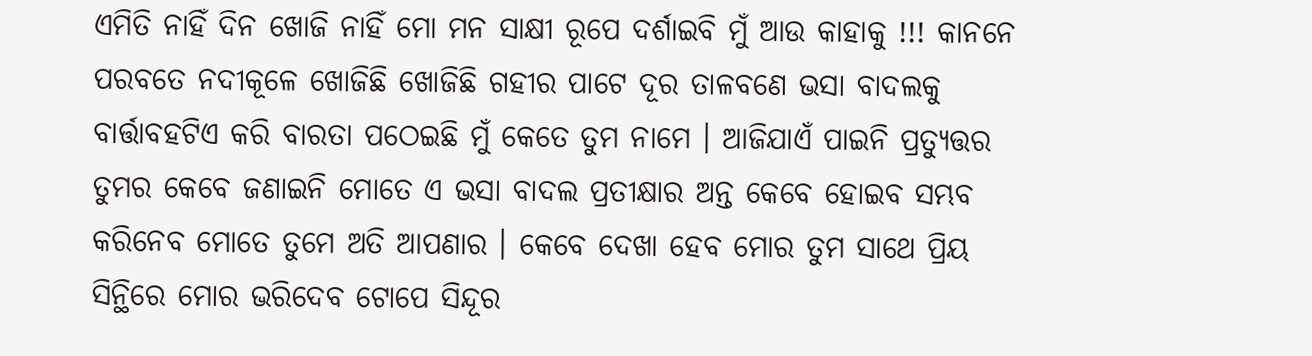ଏମିତି ନାହିଁ ଦିନ ଖୋଜି ନାହିଁ ମୋ ମନ ସାକ୍ଷୀ ରୂପେ ଦର୍ଶାଇବି ମୁଁ ଆଉ କାହାକୁ !!! କାନନେ ପରବତେ ନଦୀକୂଳେ ଖୋଜିଛି ଖୋଜିଛି ଗହୀର ପାଟେ ଦୂର ତାଳବଣେ ଭସା ବାଦଲକୁ ବାର୍ତ୍ତାବହଟିଏ କରି ବାରତା ପଠେଇଛି ମୁଁ କେତେ ତୁମ ନାମେ । ଆଜିଯାଏଁ ପାଇନି ପ୍ରତ୍ଯୁତ୍ତର ତୁମର କେବେ ଜଣାଇନି ମୋତେ ଏ ଭସା ବାଦଲ ପ୍ରତୀକ୍ଷାର ଅନ୍ତ କେବେ ହୋଇବ ସମ୍ଭବ କରିନେବ ମୋତେ ତୁମେ ଅତି ଆପଣାର । କେବେ ଦେଖା ହେବ ମୋର ତୁମ ସାଥେ ପ୍ରିୟ ସିନ୍ଥିରେ ମୋର ଭରିଦେବ ଟୋପେ ସିନ୍ଦୂର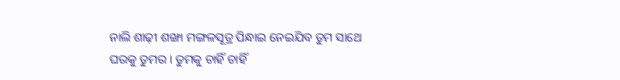ନାଲି ଶାଢ଼ୀ ଶଙ୍ଖା ମଙ୍ଗଳସୂତ୍ର ପିନ୍ଧାଇ ନେଇଯିବ ତୁମ ସାଥେ ଘରକୁ ତୁମର । ତୁମକୁ ଚାହିଁ ଚାହିଁ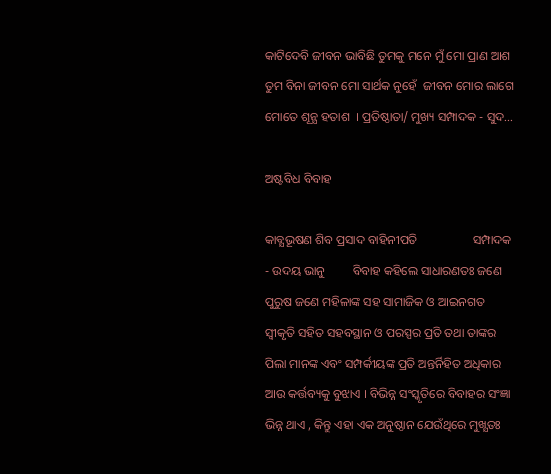କାଟିଦେବି ଜୀବନ ଭାବିଛି ତୁମକୁ ମନେ ମୁଁ ମୋ ପ୍ରାଣ ଆଶ ତୁମ ବିନା ଜୀବନ ମୋ ସାର୍ଥକ ନୁହେଁ  ଜୀବନ ମୋର ଲାଗେ ମୋତେ ଶୂନ୍ଯ ହତାଶ  । ପ୍ରତିଷ୍ଠାତା/ ମୁଖ୍ୟ ସମ୍ପାଦକ - ସୁଦ...

ଅଷ୍ଟବିଧ ବିବାହ

କାବ୍ଯଭୂଷଣ ଶିବ ପ୍ରସାଦ ବାହିନୀପତି                  ସମ୍ପାଦକ - ଉଦୟ ଭାନୁ         ବିବାହ କହିଲେ ସାଧାରଣତଃ ଜଣେ ପୁରୁଷ ଜଣେ ମହିଳାଙ୍କ ସହ ସାମାଜିକ ଓ ଆଇନଗତ ସ୍ବୀକୃତି ସହିତ ସହବସ୍ଥାନ ଓ ପରସ୍ପର ପ୍ରତି ତଥା ତାଙ୍କର ପିଲା ମାନଙ୍କ ଏବଂ ସମ୍ପର୍କୀୟଙ୍କ ପ୍ରତି ଅନ୍ତର୍ନିହିତ ଅଧିକାର ଆଉ କର୍ତ୍ତବ୍ୟକୁ ବୁଝାଏ । ବିଭିନ୍ନ ସଂସ୍କୃତିରେ ବିବାହର ସଂଜ୍ଞା ଭିନ୍ନ ଥାଏ , କିନ୍ତୁ ଏହା ଏକ ଅନୁଷ୍ଠାନ ଯେଉଁଥିରେ ମୁଖ୍ଯତଃ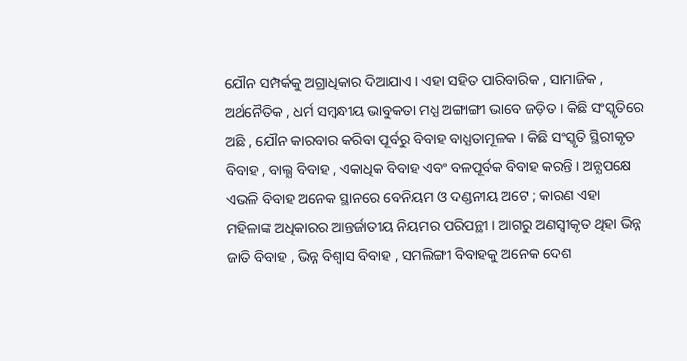ଯୌନ ସମ୍ପର୍କକୁ ଅଗ୍ରାଧିକାର ଦିଆଯାଏ । ଏହା ସହିତ ପାରିବାରିକ , ସାମାଜିକ , ଅର୍ଥନୈତିକ , ଧର୍ମ ସମ୍ବନ୍ଧୀୟ ଭାବୁକତା ମଧ୍ଯ ଅଙ୍ଗାଙ୍ଗୀ ଭାବେ ଜଡ଼ିତ । କିଛି ସଂସ୍କୃତିରେ ଅଛି , ଯୌନ କାରବାର କରିବା ପୂର୍ବରୁ ବିବାହ ବାଧ୍ଯତାମୂଳକ । କିଛି ସଂସ୍କୃତି ସ୍ଥିରୀକୃତ ବିବାହ , ବାଲ୍ଯ ବିବାହ , ଏକାଧିକ ବିବାହ ଏବଂ ବଳପୂର୍ବକ ବିବାହ କରନ୍ତି । ଅନ୍ଯପକ୍ଷେ ଏଭଳି ବିବାହ ଅନେକ ସ୍ଥାନରେ ବେନିୟମ ଓ ଦଣ୍ଡନୀୟ ଅଟେ ; କାରଣ ଏହା ମହିଳାଙ୍କ ଅଧିକାରର ଆନ୍ତର୍ଜାତୀୟ ନିୟମର ପରିପନ୍ଥୀ । ଆଗରୁ ଅଣସ୍ବୀକୃତ ଥିହା ଭିନ୍ନ ଜାତି ବିବାହ , ଭିନ୍ନ ବିଶ୍ବାସ ବିବାହ , ସମଲିଙ୍ଗୀ ବିବାହକୁ ଅନେକ ଦେଶ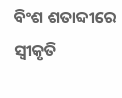ବିଂଶ ଶତାବ୍ଦୀରେ ସ୍ବୀକୃତି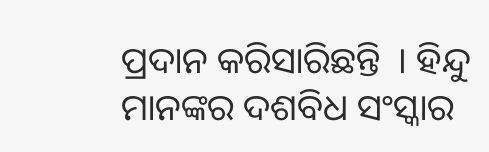ପ୍ରଦାନ କରିସାରିଛନ୍ତି  । ହିନ୍ଦୁ ମାନଙ୍କର ଦଶବିଧ ସଂସ୍କାର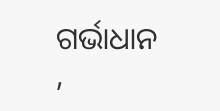ଗର୍ଭାଧାନ ,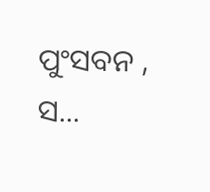ପୁଂସବନ , ସ...